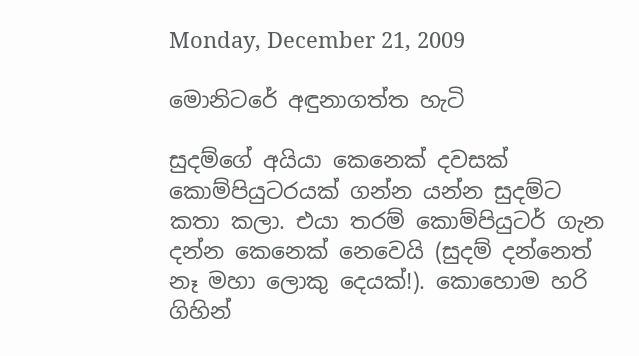Monday, December 21, 2009

මොනිටරේ අඳුනාගත්ත හැටි

සුදම්ගේ අයියා කෙනෙක් දවසක් කොම්පියුටරයක් ගන්න යන්න සුදම්ට කතා කලා. එයා තරම් කොම්පියුටර් ගැන දන්න කෙනෙක් නෙවෙයි (සුදම් දන්නෙත් නෑ මහා ලොකු දෙයක්!). කොහොම හරි ගිහින්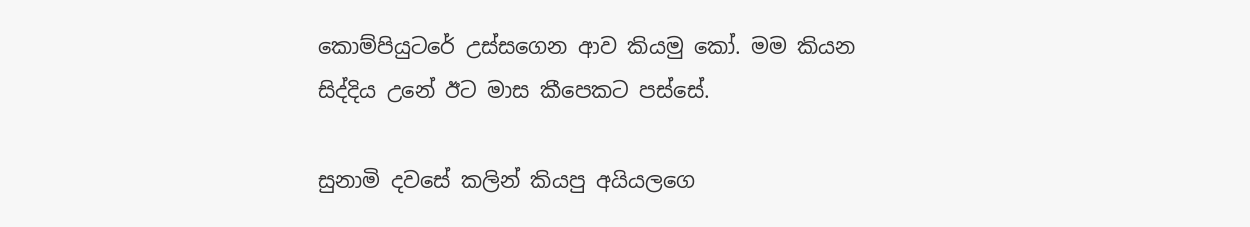කොම්පියුටරේ උස්සගෙන ආව කියමු කෝ. මම කියන සිද්දිය උනේ ඊට මාස කීපෙකට පස්සේ.

සුනාමි දවසේ කලින් කියපු අයියලගෙ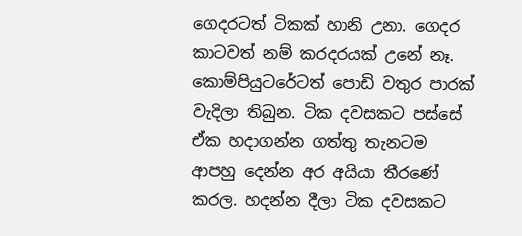ගෙදරටත් ටිකක් හානි උනා. ගෙදර කාටවත් නම් කරදරයක් උනේ නෑ. කොම්පියුටරේටත් පොඩි වතුර පාරක් වැදිලා තිබුන. ටික දවසකට පස්සේ ඒක හදාගන්න ගත්තු තැනටම ආපහු දෙන්න අර අයියා තීරණේ කරල. හදන්න දීලා ටික දවසකට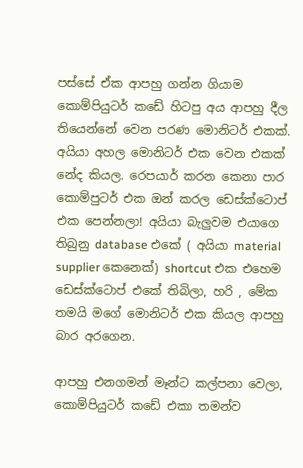පස්සේ ඒක ආපහු ගන්න ගියාම කොම්පියුටර් කඩේ හිටපු අය ආපහු දීල තියෙන්නේ වෙන පරණ මොනිටර් එකක්. අයියා අහල මොනිටර් එක වෙන එකක් නේද කියල. රෙපයාර් කරන කෙනා පාර කොම්පුටර් එක ඔන් කරල ඩෙස්ක්ටොප් එක පෙන්නලා! අයියා බැලුවම එයාගෙ තිබුනු database එකේ ( අයියා material supplier කෙනෙක්) shortcut එක එහෙම ඩෙස්ක්ටොප් එකේ තිබිලා, හරි , මේක තමයි මගේ මොනිටර් එක කියල ආපහු බාර අරගෙන.

ආපහු එනගමන් මෑන්ට කල්පනා වෙලා, කොම්පියුටර් කඩේ එකා තමන්ව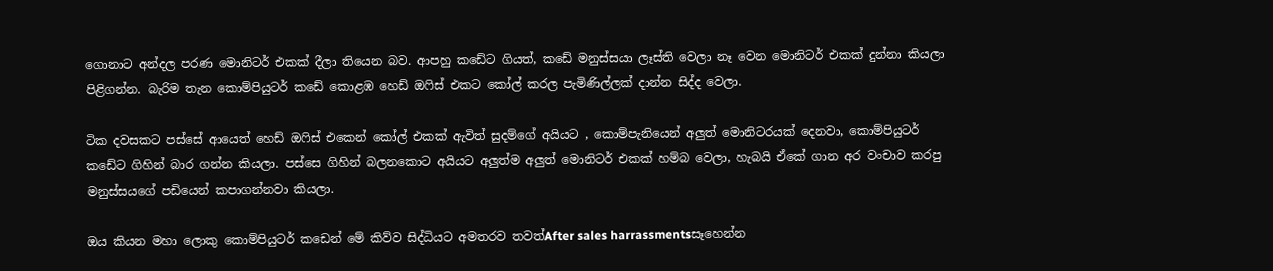ගොනාට අන්දල පරණ මොනිටර් එකක් දීලා තියෙන බව. ආපහු කඩේට ගියත්, කඩේ මනුස්සයා ලෑස්ති වෙලා නෑ වෙන මොනිටර් එකක් දුන්නා කියලා පිළිගන්න. බැරිම තැන කොම්පියුටර් කඩේ කොළඹ හෙඩ් ඔෆිස් එකට කෝල් කරල පැමිණිල්ලක් දාන්න සිද්ද වෙලා.

ටික දවසකට පස්සේ ආයෙත් හෙඩ් ඔෆිස් එකෙන් කෝල් එකක් ඇවිත් සුදම්ගේ අයියට , කොම්පැනියෙන් අලුත් මොනිටරයක් දෙනවා, කොම්පියුටර් කඩේට ගිහින් බාර ගන්න කියලා. පස්සෙ ගිහින් බලනකොට අයියට අලුත්ම අලුත් මොනිටර් එකක් හම්බ වෙලා, හැබයි ඒකේ ගාන අර වංචාව කරපු මනුස්සයගේ පඩියෙන් කපාගන්නවා කියලා.

ඔය කියන මහා ලොකු කොම්පියුටර් කඩෙන් මේ කිව්ව සිද්ධියට අමතරව තවත්After sales harrassmentsසෑහෙන්න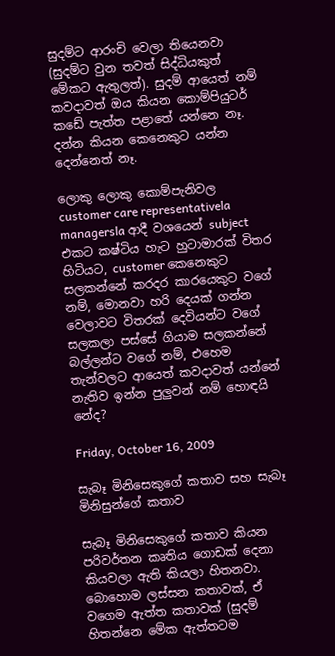සුදම්ට ආරංචි වෙලා තියෙනවා (සුදම්ට වුන තවත් සිද්ධියකුත් මේකට ඇතුලත්). සුදම් ආයෙත් නම් කවදාවත් ඔය කියන කොම්පියුටර් කඩේ පැත්ත පළාතේ යන්නෙ නෑ. දන්න කියන කෙනෙකුට යන්න දෙන්නෙත් නෑ.

ලොකු ලොකු කොම්පැනිවල customer care representativela managersla ආදී වශයෙන් subject එකට කෂ්ටිය හැට හුටාමාරක් විතර හිටියට, customer කෙනෙකුට සලකන්නේ කරදර කාරයෙකුට වගේ නම්, මොනවා හරි දෙයක් ගන්න වෙලාවට විතරක් දෙවියන්ට වගේ සලකලා පස්සේ ගියාම සලකන්නේ බල්ලන්ට වගේ නම්, එහෙම තැන්වලට ආයෙත් කවදාවත් යන්නේ නැතිව ඉන්න පුලුවන් නම් හොඳයි නේද?

Friday, October 16, 2009

සැබෑ මිනිසෙකුගේ කතාව සහ සැබෑ මිනිසුන්ගේ කතාව

සැබෑ මිනිසෙකුගේ කතාව කියන පරිවර්තන කෘතිය ගොඩක් දෙනා කියවලා ඇති කියලා හිතනවා. බොහොම ලස්සන කතාවක්, ඒ වගෙම ඇත්ත කතාවක් (සුදම් හිතන්නෙ මේක ඇත්තටම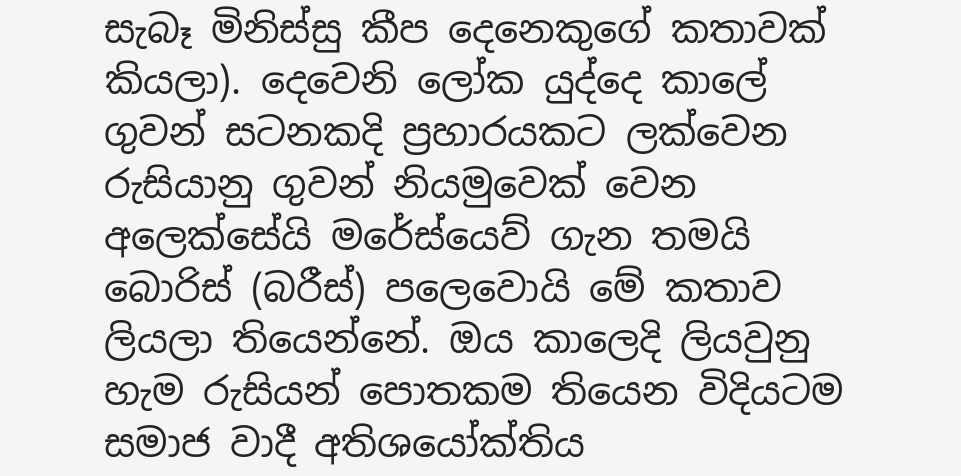සැබෑ මිනිස්සු කීප දෙනෙකුගේ කතාවක් කියලා). දෙවෙනි ලෝක යුද්දෙ කාලේ ගුවන් සටනකදි ප්‍රහාරයකට ලක්වෙන රුසියානු ගුවන් නියමුවෙක් වෙන අලෙක්සේයි මරේස්යෙව් ගැන තමයි බොරිස් (බරීස්) පලෙවොයි මේ කතාව ලියලා තියෙන්නේ. ඔය කාලෙදි ලියවුනු හැම රුසියන් පොතකම තියෙන විදියටම සමාජ වාදී අතිශයෝක්තිය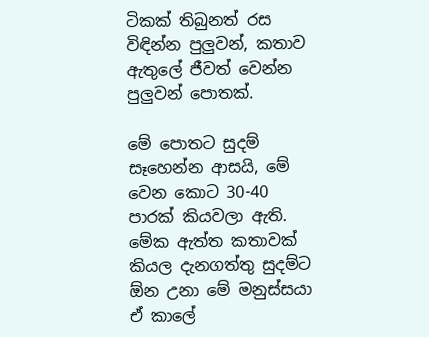ටිකක් තිබුනත් රස විඳින්න පුලුවන්, කතාව ඇතුලේ ජීවත් වෙන්න පුලුවන් පොතක්.

මේ පොතට සුදම් සෑහෙන්න ආසයි, මේ වෙන කොට 30-40 පාරක් කියවලා ඇති. මේක ඇත්ත කතාවක් කියල දැනගත්තු සුදම්ට ඕන උනා මේ මනුස්සයා ඒ කාලේ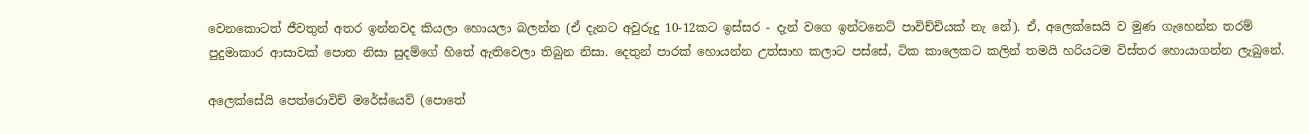වෙනකොටත් ජීවතුන් අතර ඉන්නවද කියලා හොයලා බලන්න (ඒ දැනට අවුරුදු 10-12කට ඉස්සර - දැන් වගෙ ඉන්ටනෙට් පාවිච්චියක් නැ නේ). ඒ, අලෙක්සෙයි ව මුණ ගැහෙන්න තරම් පුදුමාකාර ආසාවක් පොත නිසා සුදම්ගේ හිතේ ඇතිවෙලා තිබුන නිසා. දෙතුන් පාරක් හොයන්න උත්සාහ කලාට පස්සේ, ටික කාලෙකට කලින් තමයි හරියටම විස්තර හොයාගන්න ලැබුනේ.

අලෙක්සේයි පෙත්රොවිච් මරේස්යෙව් (පොතේ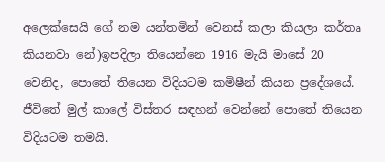අලෙක්සෙයි ගේ නම යන්තමින් වෙනස් කලා කියලා කර්තෘ කියනවා නේ)ඉපදිලා තියෙන්නෙ 1916 මැයි මාසේ 20 වෙනිද, පොතේ තියෙන විදියටම කමිෂීන් කියන ප්‍රදේශයේ. ජීවිතේ මුල් කාලේ විස්තර සඳහන් වෙන්නේ පොතේ තියෙන විදියටම තමයි.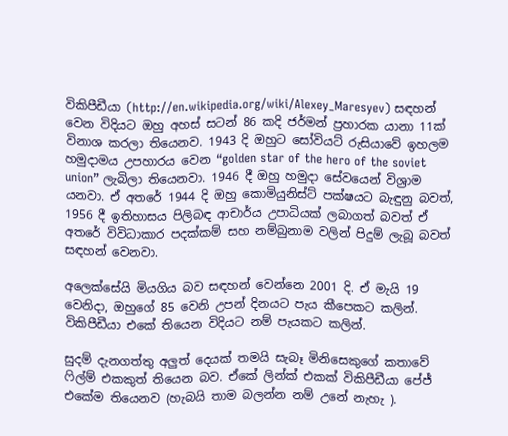විකිපීඩීයා (http://en.wikipedia.org/wiki/Alexey_Maresyev) සඳහන් වෙන විදියට ඔහු අහස් සටන් 86 කදි ජර්මන් ප්‍රහාරක යානා 11ක් විනාශ කරලා තියෙනව. 1943 දි ඔහුට සෝවියට් රුසියාවේ ඉහලම හමුදාමය උපහාරය වෙන “golden star of the hero of the soviet union” ලැබිලා තියෙනවා. 1946 දී ඔහු හමුදා සේවයෙන් විශ්‍රාම යනවා. ඒ අතරේ 1944 දි ඔහු කොමියුනිස්ට් පක්ෂයට බැඳුනු බවත්, 1956 දී ඉතිහාසය පිලිබඳ ආචාර්ය උපාධියක් ලබාගත් බවත් ඒ අතරේ විවිධාකාර පදක්කම් සහ නම්බුනාම වලින් පිදුම් ලැබූ බවත් සඳහන් වෙනවා.

අලෙක්සේයි මියගිය බව සඳහන් වෙන්නෙ 2001 දි. ඒ මැයි 19 වෙනිදා, ඔහුගේ 85 වෙනි උපන් දිනයට පැය කීපෙකට කලින්. විකිපීඩීයා එකේ තියෙන විදියට නම් පැයකට කලින්.

සුදම් දැනගත්තු අලුත් දෙයක් තමයි සැබෑ මිනිසෙකුගේ කතාවේ ෆිල්ම් එකකුත් තියෙන බව. ඒකේ ලින්ක් එකක් විකිපීඩීයා පේජ් එකේම තියෙනව (හැබයි තාම බලන්න නම් උනේ නැහැ ).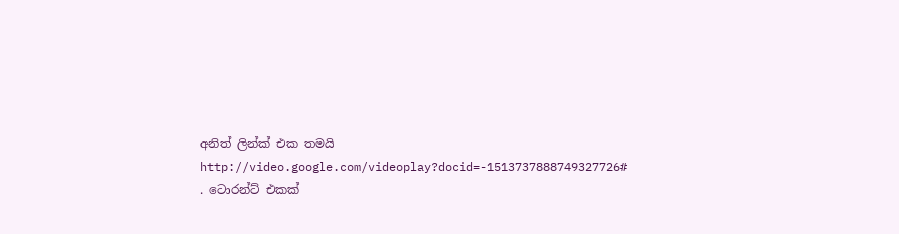අනිත් ලින්ක් එක තමයි http://video.google.com/videoplay?docid=-1513737888749327726# . ටොරන්ට් එකක්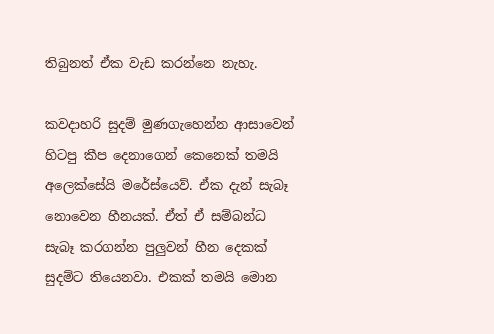තිබුනත් ඒක වැඩ කරන්නෙ නැහැ.

කවදාහරි සුදම් මුණගැහෙන්න ආසාවෙන් හිටපු කීප දෙනාගෙන් කෙනෙක් තමයි අලෙක්සේයි මරේස්යෙව්. ඒක දැන් සැබෑ නොවෙන හීනයක්. ඒත් ඒ සම්බන්ධ සැබෑ කරගන්න පුලුවන් හීන දෙකක් සුදම්ට තියෙනවා. එකක් තමයි මොන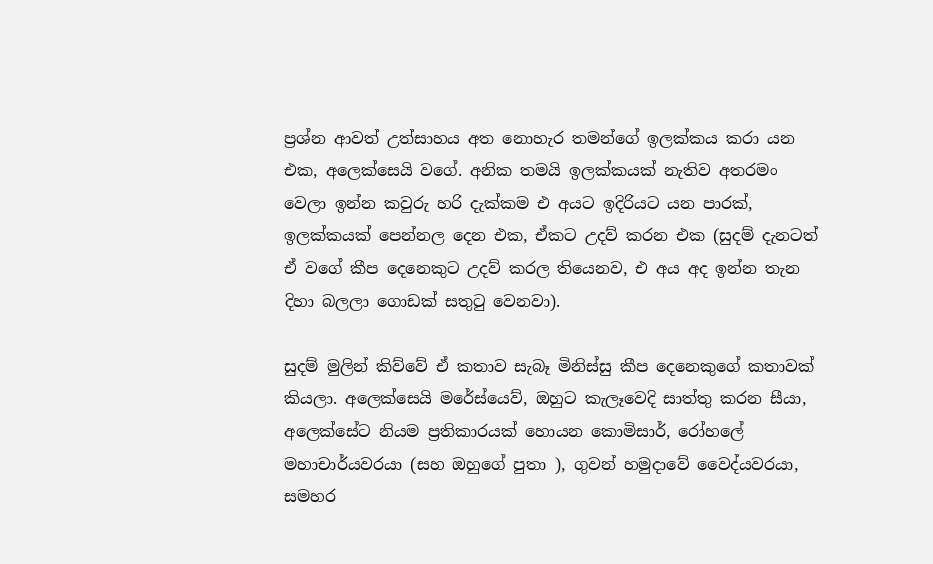ප්‍රශ්න ආවත් උත්සාහය අත නොහැර තමන්ගේ ඉලක්කය කරා යන එක, අලෙක්සෙයි වගේ. අනික තමයි ඉලක්කයක් නැතිව අතරමං වෙලා ඉන්න කවුරු හරි දැක්කම එ අයට ඉදිරියට යන පාරක්, ඉලක්කයක් පෙන්නල දෙන එක, ඒකට උදව් කරන එක (සුදම් දැනටත් ඒ වගේ කීප දෙනෙකුට උදව් කරල තියෙනව, එ අය අද ඉන්න තැන දිහා බලලා ගොඩක් සතුටු වෙනවා).

සුදම් මුලින් කිව්වේ ඒ කතාව සැබෑ මිනිස්සු කීප දෙනෙකුගේ කතාවක් කියලා. අලෙක්සෙයි මරේස්යෙව්, ඔහුට කැලෑවෙදි සාත්තු කරන සීයා, අලෙක්සේට නියම ප්‍රතිකාරයක් හොයන කොමිසාර්, රෝහලේ මහාචාර්යවරයා (සහ ඔහුගේ පුතා ), ගුවන් හමුදාවේ වෛද්යවරයා, සමහර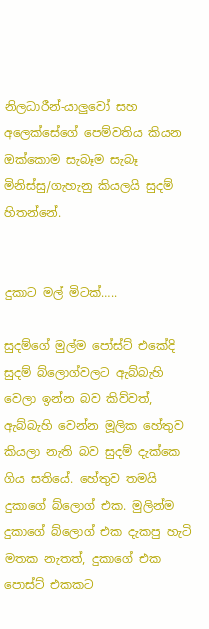නිලධාරීන්-යාලුවෝ සහ අලෙක්සේගේ පෙම්වතිය කියන ඔක්කොම සැබෑම සැබෑ මිනිස්සු/ගැහැනු කියලයි සුදම් හිතන්නේ.


දුකාට මල් මිටක්…..

සුදම්ගේ මුල්ම පෝස්ට් එකේදි සුදම් බ්ලොග්වලට ඇබ්බැහි වෙලා ඉන්න බව කිව්වත්, ඇබ්බැහි වෙන්න මූලික හේතුව කියලා නැති බව සුදම් දැක්කෙ ගිය සතියේ. හේතුව තමයි දුකාගේ බ්ලොග් එක. මුලින්ම දුකාගේ බ්ලොග් එක දැකපු හැටි මතක නැතත්, දුකාගේ එක පොස්ට් එකකට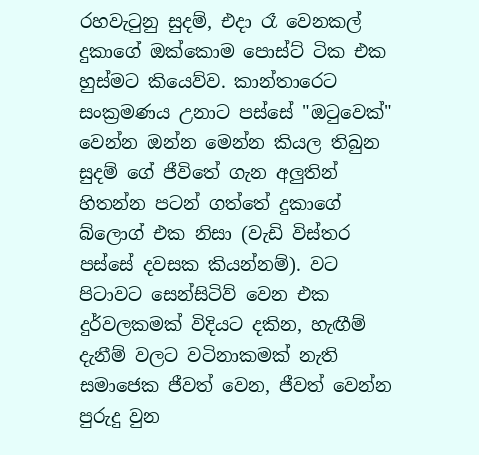රහවැටුනු සුදම්, එදා රෑ වෙනකල් දුකාගේ ඔක්කොම පොස්ට් ටික එක හුස්මට කියෙව්ව. කාන්තාරෙට සංක්‍රමණය උනාට පස්සේ "ඔටුවෙක්" වෙන්න ඔන්න මෙන්න කියල තිබුන සුදම් ගේ ජීවිතේ ගැන අලුතින් හිතන්න පටන් ගත්තේ දුකාගේ බ්ලොග් එක නිසා (වැඩි විස්තර පස්සේ දවසක කියන්නම්). වට පිටාවට සෙන්සිටිව් වෙන එක දුර්වලකමක් විදියට දකින, හැඟීම් දැනීම් වලට වටිනාකමක් නැති සමාජෙක ජීවත් වෙන, ජීවත් වෙන්න පුරුදු වුන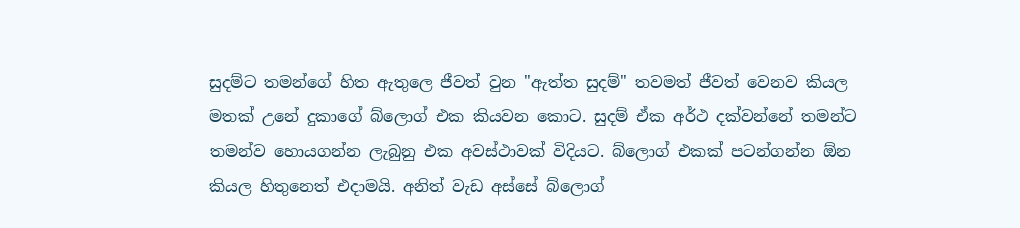සුදම්ට තමන්ගේ හිත ඇතුලෙ ජීවත් වුන "ඇත්ත සුදම්" තවමත් ජීවත් වෙනව කියල මතක් උනේ දුකාගේ බ්ලොග් එක කියවන කොට. සුදම් ඒක අර්ථ දක්වන්නේ තමන්ට තමන්ව හොයගන්න ලැබුනු එක අවස්ථාවක් විදියට. බ්ලොග් එකක් පටන්ගන්න ඕන කියල හිතුනෙත් එදාමයි. අනිත් වැඩ අස්සේ බ්ලොග්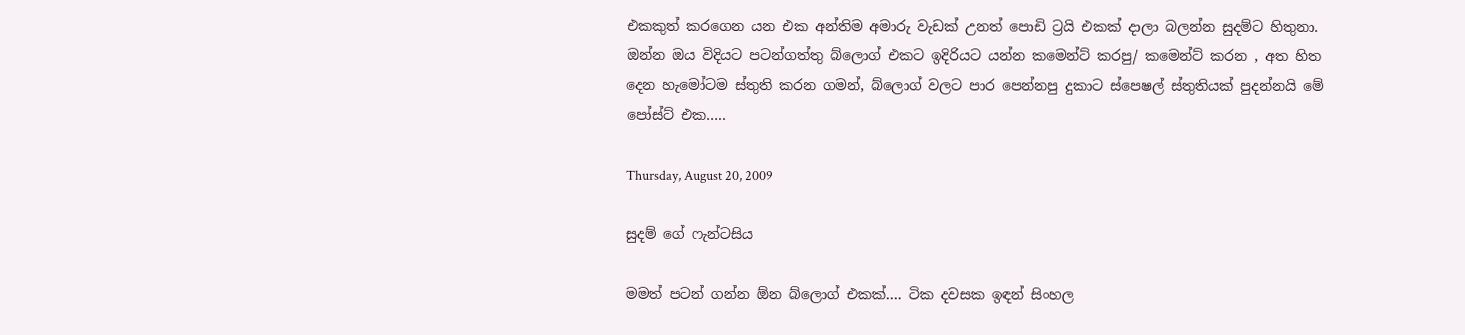එකකුත් කරගෙන යන එක අන්තිම අමාරු වැඩක් උනත් පොඩි ට්‍රයි එකක් දාලා බලන්න සුදම්ට හිතුනා.
ඔන්න ඔය විදියට පටන්ගත්තු බ්ලොග් එකට ඉදිරියට යන්න කමෙන්ට් කරපු/ කමෙන්ට් කරන , අත හිත දෙන හැමෝටම ස්තුති කරන ගමන්, බ්ලොග් වලට පාර පෙන්නපු දුකාට ස්පෙෂල් ස්තුතියක් පුදන්නයි මේ පෝස්ට් එක…..

Thursday, August 20, 2009

සුදම් ගේ ෆැන්ටසිය

මමත් පටන් ගන්න ඕන බ්ලොග් එකක්…. ටික දවසක ඉඳන් සිංහල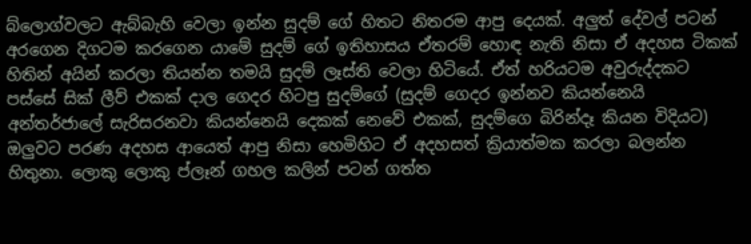බ්ලොග්වලට ඇබ්බැහි වෙලා ඉන්න සුදම් ගේ හිතට නිතරම ආපු දෙයක්. අලුත් දේවල් පටන් අරගෙන දිගටම කරගෙන යාමේ සුදම් ගේ ඉතිහාසය ඒතරම් හොඳ නැති නිසා ඒ අදහස ටිකක් හිතින් අයින් කරලා තියන්න තමයි සුදම් ලෑස්ති වෙලා හිටියේ. ඒත් හරියටම අවුරුද්දකට පස්සේ සික් ලීව් එකක් දාල ගෙදර හිටපු සුදම්ගේ (සුදම් ගෙදර ඉන්නව කියන්නෙයි අන්තර්ජාලේ සැරිසරනවා කියන්නෙයි දෙකක් නෙවේ එකක්, සුදම්ගෙ බිරින්දෑ කියන විදියට) ඔලුවට පරණ අදහස ආයෙත් ආපු නිසා හෙමිහිට ඒ අදහසත් ක්‍රියාත්මක කරලා බලන්න හිතුනා. ලොකු ලොකු ප්ලෑන් ගහල කලින් පටන් ගත්ත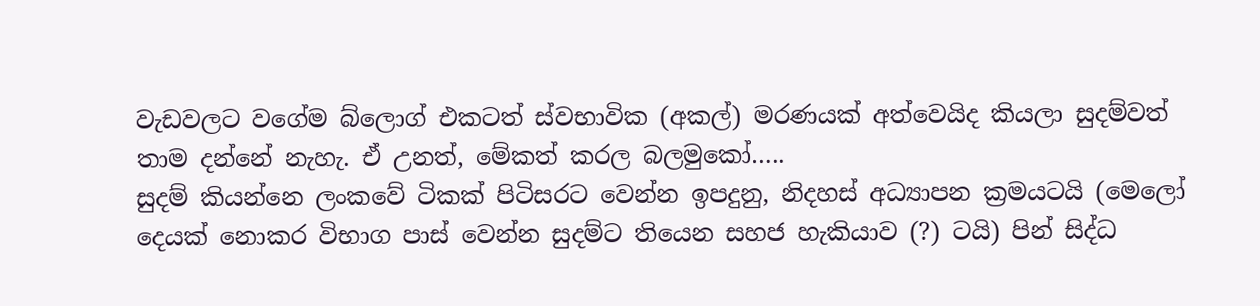වැඩවලට වගේම බ්ලොග් එකටත් ස්වභාවික (අකල්) මරණයක් අත්වෙයිද කියලා සුදම්වත් තාම දන්නේ නැහැ. ඒ උනත්, මේකත් කරල බලමුකෝ…..
සුදම් කියන්නෙ ලංකවේ ටිකක් පිටිසරට වෙන්න ඉපදුනු, නිදහස් අධ්‍යාපන ක්‍රමයටයි (මෙලෝ දෙයක් නොකර විභාග පාස් වෙන්න සුදම්ට තියෙන සහජ හැකියාව (?) ටයි) පින් සිද්ධ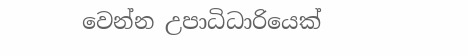වෙන්න උපාධිධාරියෙක්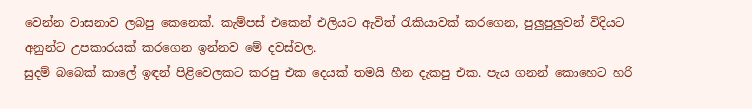වෙන්න වාසනාව ලබපු කෙනෙක්. කැම්පස් එකෙන් එලියට ඇවිත් රැකියාවක් කරගෙන, පුලුපුලුවන් විදියට අනුන්ට උපකාරයක් කරගෙන ඉන්නව මේ දවස්වල.
සුදම් බබෙක් කාලේ ඉඳන් පිළිවෙලකට කරපු එක දෙයක් තමයි හීන දැකපු එක. පැය ගනන් කොහෙට හරි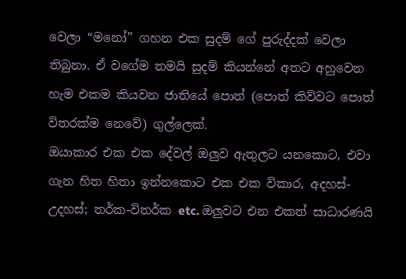වෙලා “මනෝ” ගහන එක සුදම් ගේ පුරුද්දක් වෙලා තිබුනා. ඒ වගේම තමයි සුදම් කියන්නේ අතට අහුවෙන හැම එකම කියවන ජාතියේ පොත් (පොත් කිව්වට පොත් විතරක්ම නෙවේ) ගුල්ලෙක්.
ඔයාකාර එක එක දේවල් ඔලුව ඇතුලට යනකොට, එවා ගැන හිත හිතා ඉන්නකොට එක එක විකාර, අදහස්-උදහස්; තර්ක-විතර්ක etc. ඔලුවට එන එකත් සාධාරණයි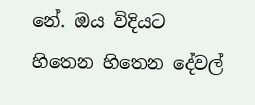නේ. ඔය විදියට හිතෙන හිතෙන දේවල්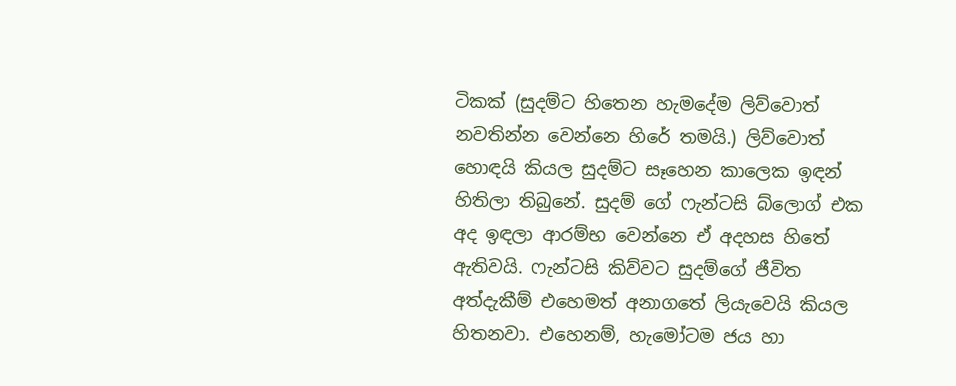ටිකක් (සුදම්ට හිතෙන හැමදේම ලිව්වොත් නවතින්න වෙන්නෙ හිරේ තමයි.) ලිව්වොත් හොඳයි කියල සුදම්ට සෑහෙන කාලෙක ඉඳන් හිතිලා තිබුනේ. සුදම් ගේ ෆැන්ටසි බ්ලොග් එක අද ඉඳලා ආරම්භ වෙන්නෙ ඒ අදහස හිතේ ඇතිවයි. ෆැන්ටසි කිව්වට සුදම්ගේ ජීවිත අත්දැකීම් එහෙමත් අනාගතේ ලියැවෙයි කියල හිතනවා. එහෙනම්, හැමෝටම ජය හා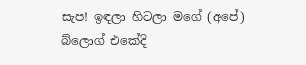සැප! ඉඳලා හිටලා මගේ (අපේ) බ්ලොග් එකේදි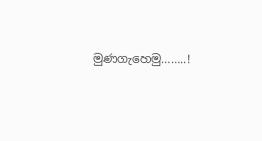මුණගැහෙමු……..!